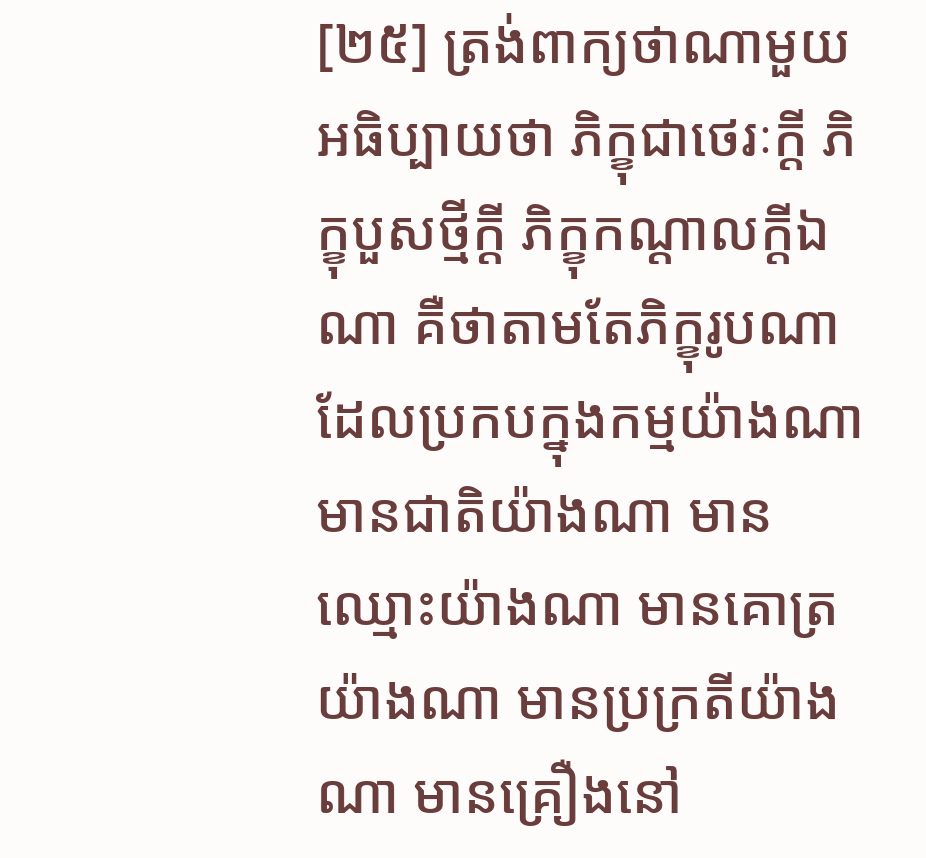[២៥] ត្រង់ពាក្យថាណាមួយ អធិប្បាយថា ភិក្ខុជាថេរៈក្តី ភិក្ខុបួសថ្មីក្តី ភិក្ខុកណ្តាលក្តីឯណា គឺថាតាមតែភិក្ខុរូបណាដែលប្រកបក្នុងកម្មយ៉ាងណា មានជាតិយ៉ាងណា មានឈ្មោះយ៉ាងណា មានគោត្រយ៉ាងណា មានប្រក្រតីយ៉ាងណា មានគ្រឿងនៅ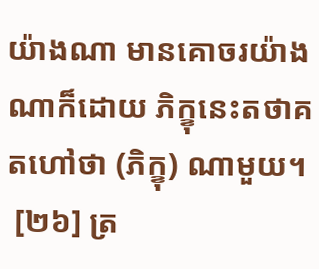យ៉ាងណា មានគោចរយ៉ាងណាក៏ដោយ ភិក្ខុនេះតថាគតហៅថា (ភិក្ខុ) ណាមួយ។
 [២៦] ត្រ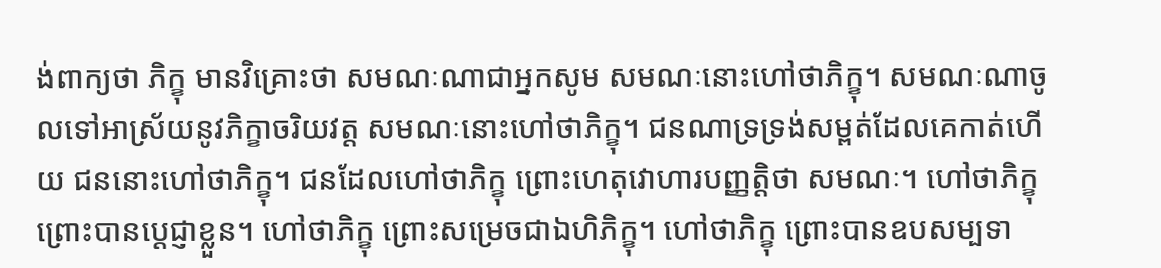ង់ពាក្យថា ភិក្ខុ មានវិគ្រោះថា សមណៈណាជាអ្នកសូម សមណៈនោះហៅថាភិក្ខុ។ សមណៈណាចូលទៅអាស្រ័យនូវភិក្ខាចរិយវត្ត សមណៈនោះហៅថាភិក្ខុ។ ជនណាទ្រទ្រង់សម្ពត់ដែលគេកាត់ហើយ ជននោះហៅថាភិក្ខុ។ ជនដែលហៅថាភិក្ខុ ព្រោះហេតុវោហារបញ្ញត្តិថា សមណៈ។ ហៅថាភិក្ខុ ព្រោះបានប្តេជ្ញាខ្លួន។ ហៅថាភិក្ខុ ព្រោះសម្រេចជាឯហិភិក្ខុ។ ហៅថាភិក្ខុ ព្រោះបានឧបសម្បទា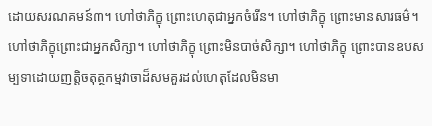ដោយសរណគមន៍៣។ ហៅថាភិក្ខុ ព្រោះហេតុជាអ្នកចំរើន។ ហៅថាភិក្ខុ ព្រោះមានសារធម៌។ ហៅថាភិក្ខុព្រោះជាអ្នកសិក្សា។ ហៅថាភិក្ខុ ព្រោះមិនបាច់សិក្សា។ ហៅថាភិក្ខុ ព្រោះបានឧបសម្បទាដោយញត្តិចតុត្ថកម្មវាចាដ៏សមគួរដល់ហេតុដែលមិនមា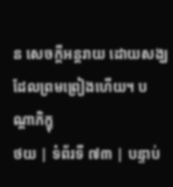ន សេចក្តីអន្តរាយ ដោយសង្ឃដែលព្រមព្រៀងហើយ។ បណ្តាភិក្ខុ
ថយ | ទំព័រទី ៧៣ | បន្ទាប់